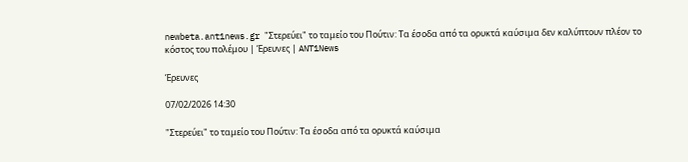newbeta.ant1news.gr "Στερεύει" το ταμείο του Πούτιν: Τα έσοδα από τα ορυκτά καύσιμα δεν καλύπτουν πλέον το κόστος του πολέμου | Έρευνες | ANT1News

Έρευνες

07/02/2026 14:30

"Στερεύει" το ταμείο του Πούτιν: Τα έσοδα από τα ορυκτά καύσιμα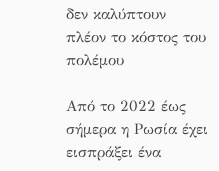δεν καλύπτουν πλέον το κόστος του πολέμου

Από το 2022 έως σήμερα η Ρωσία έχει εισπράξει ένα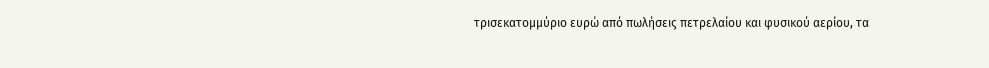τρισεκατομμύριο ευρώ από πωλήσεις πετρελαίου και φυσικού αερίου, τα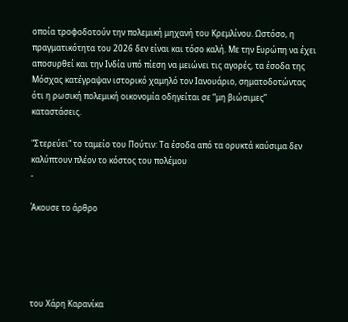οποία τροφοδοτούν την πολεμική μηχανή του Κρεμλίνου. Ωστόσο, η πραγματικότητα του 2026 δεν είναι και τόσο καλή. Με την Ευρώπη να έχει αποσυρθεί και την Ινδία υπό πίεση να μειώνει τις αγορές, τα έσοδα της Μόσχας κατέγραψαν ιστορικό χαμηλό τον Ιανουάριο, σηματοδοτώντας ότι η ρωσική πολεμική οικονομία οδηγείται σε “μη βιώσιμες” καταστάσεις.

"Στερεύει" το ταμείο του Πούτιν: Τα έσοδα από τα ορυκτά καύσιμα δεν καλύπτουν πλέον το κόστος του πολέμου
-

Άκουσε το άρθρο





του Χάρη Καρανίκα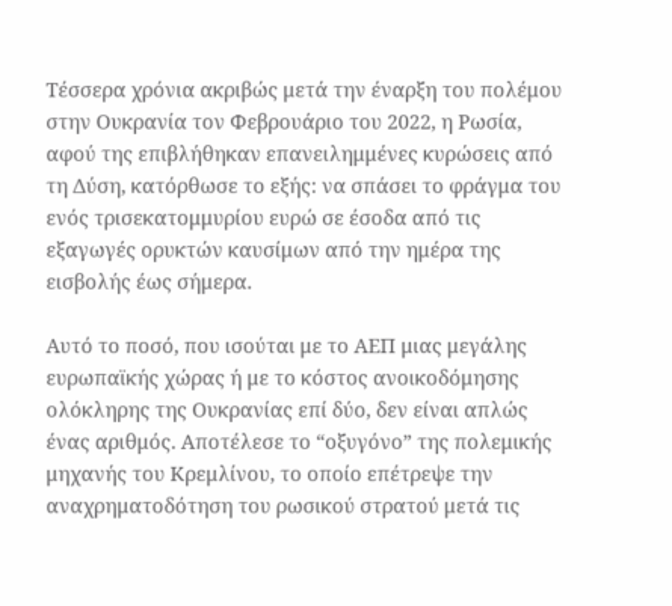Τέσσερα χρόνια ακριβώς μετά την έναρξη του πολέμου στην Ουκρανία τον Φεβρουάριο του 2022, η Ρωσία, αφού της επιβλήθηκαν επανειλημμένες κυρώσεις από τη Δύση, κατόρθωσε το εξής: να σπάσει το φράγμα του ενός τρισεκατομμυρίου ευρώ σε έσοδα από τις εξαγωγές ορυκτών καυσίμων από την ημέρα της εισβολής έως σήμερα.

Αυτό το ποσό, που ισούται με το ΑΕΠ μιας μεγάλης ευρωπαϊκής χώρας ή με το κόστος ανοικοδόμησης ολόκληρης της Ουκρανίας επί δύο, δεν είναι απλώς ένας αριθμός. Αποτέλεσε το “οξυγόνο” της πολεμικής μηχανής του Κρεμλίνου, το οποίο επέτρεψε την αναχρηματοδότηση του ρωσικού στρατού μετά τις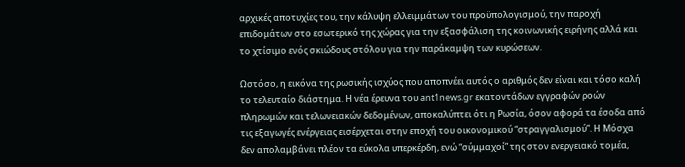αρχικές αποτυχίες του, την κάλυψη ελλειμμάτων του προϋπολογισμού, την παροχή επιδομάτων στο εσωτερικό της χώρας για την εξασφάλιση της κοινωνικής ειρήνης αλλά και το χτίσιμο ενός σκιώδους στόλου για την παράκαμψη των κυρώσεων.

Ωστόσο, η εικόνα της ρωσικής ισχύος που αποπνέει αυτός ο αριθμός δεν είναι και τόσο καλή το τελευταίο διάστημα. Η νέα έρευνα του ant1news.gr εκατοντάδων εγγραφών ροών πληρωμών και τελωνειακών δεδομένων, αποκαλύπτει ότι η Ρωσία, όσον αφορά τα έσοδα από τις εξαγωγές ενέργειας εισέρχεται στην εποχή του οικονομικού “στραγγαλισμού”. Η Μόσχα δεν απολαμβάνει πλέον τα εύκολα υπερκέρδη, ενώ “σύμμαχοί” της στον ενεργειακό τομέα,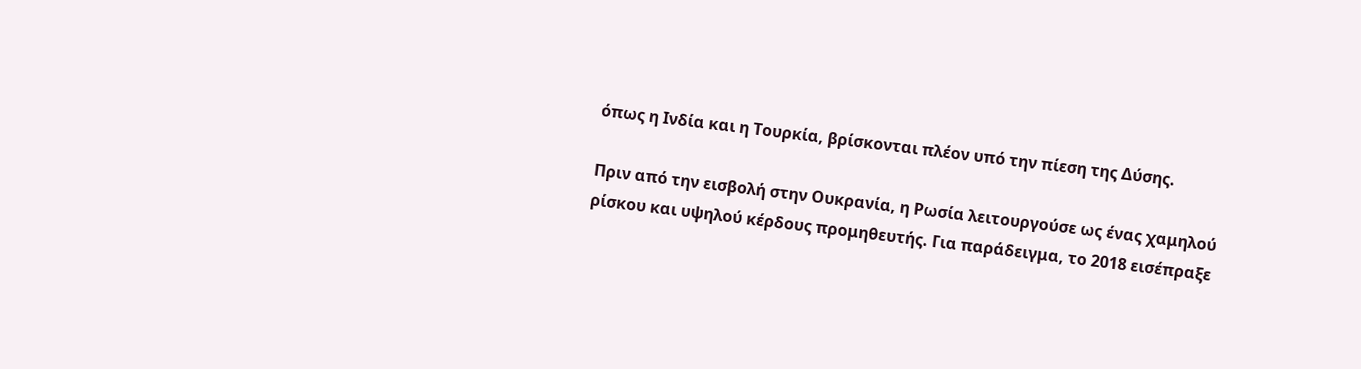όπως η Ινδία και η Τουρκία, βρίσκονται πλέον υπό την πίεση της Δύσης.

Πριν από την εισβολή στην Ουκρανία, η Ρωσία λειτουργούσε ως ένας χαμηλού ρίσκου και υψηλού κέρδους προμηθευτής. Για παράδειγμα, το 2018 εισέπραξε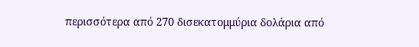περισσότερα από 270 δισεκατομμύρια δολάρια από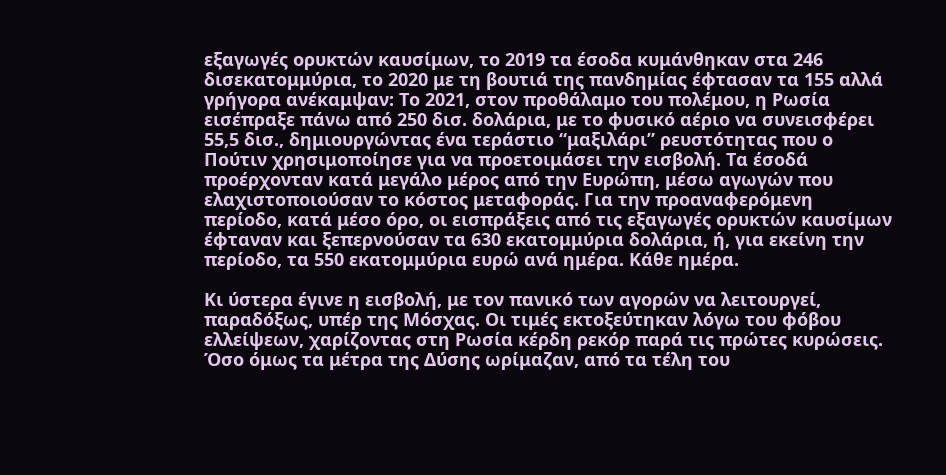εξαγωγές ορυκτών καυσίμων, το 2019 τα έσοδα κυμάνθηκαν στα 246 δισεκατομμύρια, το 2020 με τη βουτιά της πανδημίας έφτασαν τα 155 αλλά γρήγορα ανέκαμψαν: Το 2021, στον προθάλαμο του πολέμου, η Ρωσία εισέπραξε πάνω από 250 δισ. δολάρια, με το φυσικό αέριο να συνεισφέρει 55,5 δισ., δημιουργώντας ένα τεράστιο “μαξιλάρι” ρευστότητας που ο Πούτιν χρησιμοποίησε για να προετοιμάσει την εισβολή. Τα έσοδά προέρχονταν κατά μεγάλο μέρος από την Ευρώπη, μέσω αγωγών που ελαχιστοποιούσαν το κόστος μεταφοράς. Για την προαναφερόμενη περίοδο, κατά μέσο όρο, οι εισπράξεις από τις εξαγωγές ορυκτών καυσίμων έφταναν και ξεπερνούσαν τα 630 εκατομμύρια δολάρια, ή, για εκείνη την περίοδο, τα 550 εκατομμύρια ευρώ ανά ημέρα. Κάθε ημέρα.

Κι ύστερα έγινε η εισβολή, με τον πανικό των αγορών να λειτουργεί, παραδόξως, υπέρ της Μόσχας. Οι τιμές εκτοξεύτηκαν λόγω του φόβου ελλείψεων, χαρίζοντας στη Ρωσία κέρδη ρεκόρ παρά τις πρώτες κυρώσεις. Όσο όμως τα μέτρα της Δύσης ωρίμαζαν, από τα τέλη του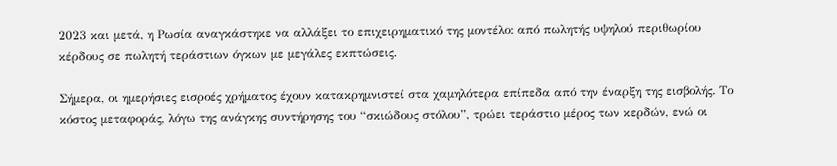2023 και μετά, η Ρωσία αναγκάστηκε να αλλάξει το επιχειρηματικό της μοντέλο: από πωλητής υψηλού περιθωρίου κέρδους σε πωλητή τεράστιων όγκων με μεγάλες εκπτώσεις.

Σήμερα, οι ημερήσιες εισροές χρήματος έχουν κατακρημνιστεί στα χαμηλότερα επίπεδα από την έναρξη της εισβολής. Το κόστος μεταφοράς, λόγω της ανάγκης συντήρησης του “σκιώδους στόλου”, τρώει τεράστιο μέρος των κερδών, ενώ οι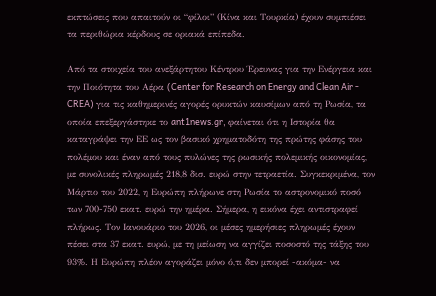εκπτώσεις που απαιτούν οι “φίλοι” (Κίνα και Τουρκία) έχουν συμπιέσει τα περιθώρια κέρδους σε οριακά επίπεδα.

Από τα στοιχεία του ανεξάρτητου Κέντρου Έρευνας για την Ενέργεια και την Ποιότητα του Αέρα (Center for Research on Energy and Clean Air - CREA) για τις καθημερινές αγορές ορυκτών καυσίμων από τη Ρωσία, τα οποία επεξεργάστηκε το ant1news.gr, φαίνεται ότι η Ιστορία θα καταγράψει την ΕΕ ως τον βασικό χρηματοδότη της πρώτης φάσης του πολέμου και έναν από τους πυλώνες της ρωσικής πολεμικής οικονομίας, με συνολικές πληρωμές 218,8 δισ. ευρώ στην τετραετία. Συγκεκριμένα, τον Μάρτιο του 2022, η Ευρώπη πλήρωνε στη Ρωσία το αστρονομικό ποσό των 700-750 εκατ. ευρώ την ημέρα. Σήμερα, η εικόνα έχει αντιστραφεί πλήρως. Τον Ιανουάριο του 2026, οι μέσες ημερήσιες πληρωμές έχουν πέσει στα 37 εκατ. ευρώ, με τη μείωση να αγγίζει ποσοστό της τάξης του 93%. Η Ευρώπη πλέον αγοράζει μόνο ό,τι δεν μπορεί -ακόμα- να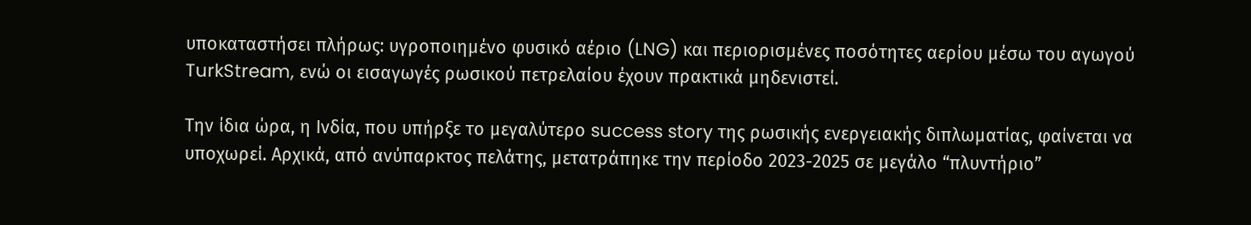υποκαταστήσει πλήρως: υγροποιημένο φυσικό αέριο (LNG) και περιορισμένες ποσότητες αερίου μέσω του αγωγού TurkStream, ενώ οι εισαγωγές ρωσικού πετρελαίου έχουν πρακτικά μηδενιστεί.

Την ίδια ώρα, η Ινδία, που υπήρξε το μεγαλύτερο success story της ρωσικής ενεργειακής διπλωματίας, φαίνεται να υποχωρεί. Αρχικά, από ανύπαρκτος πελάτης, μετατράπηκε την περίοδο 2023-2025 σε μεγάλο “πλυντήριο”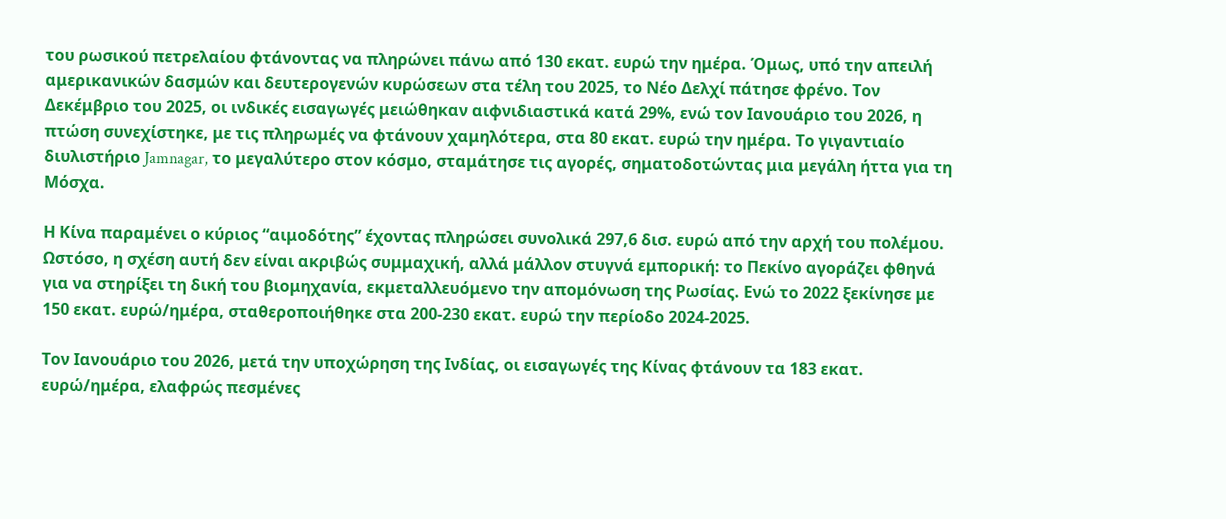του ρωσικού πετρελαίου φτάνοντας να πληρώνει πάνω από 130 εκατ. ευρώ την ημέρα. Όμως, υπό την απειλή αμερικανικών δασμών και δευτερογενών κυρώσεων στα τέλη του 2025, το Νέο Δελχί πάτησε φρένο. Τον Δεκέμβριο του 2025, οι ινδικές εισαγωγές μειώθηκαν αιφνιδιαστικά κατά 29%, ενώ τον Ιανουάριο του 2026, η πτώση συνεχίστηκε, με τις πληρωμές να φτάνουν χαμηλότερα, στα 80 εκατ. ευρώ την ημέρα. Το γιγαντιαίο διυλιστήριο Jamnagar, το μεγαλύτερο στον κόσμο, σταμάτησε τις αγορές, σηματοδοτώντας μια μεγάλη ήττα για τη Μόσχα.

Η Κίνα παραμένει ο κύριος “αιμοδότης” έχοντας πληρώσει συνολικά 297,6 δισ. ευρώ από την αρχή του πολέμου. Ωστόσο, η σχέση αυτή δεν είναι ακριβώς συμμαχική, αλλά μάλλον στυγνά εμπορική: το Πεκίνο αγοράζει φθηνά για να στηρίξει τη δική του βιομηχανία, εκμεταλλευόμενο την απομόνωση της Ρωσίας. Ενώ το 2022 ξεκίνησε με 150 εκατ. ευρώ/ημέρα, σταθεροποιήθηκε στα 200-230 εκατ. ευρώ την περίοδο 2024-2025.

Τον Ιανουάριο του 2026, μετά την υποχώρηση της Ινδίας, οι εισαγωγές της Κίνας φτάνουν τα 183 εκατ. ευρώ/ημέρα, ελαφρώς πεσμένες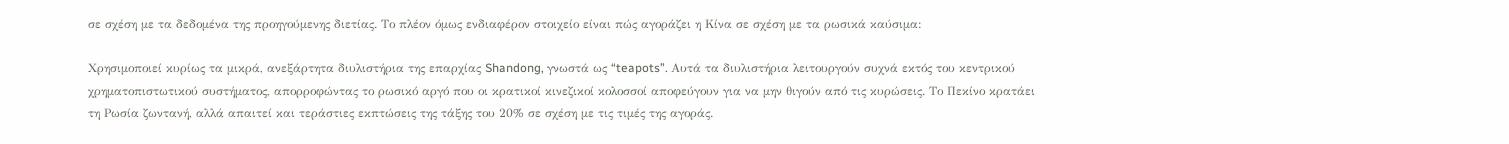σε σχέση με τα δεδομένα της προηγούμενης διετίας. Το πλέον όμως ενδιαφέρον στοιχείο είναι πώς αγοράζει η Κίνα σε σχέση με τα ρωσικά καύσιμα:

Χρησιμοποιεί κυρίως τα μικρά, ανεξάρτητα διυλιστήρια της επαρχίας Shandong, γνωστά ως “teapots”. Αυτά τα διυλιστήρια λειτουργούν συχνά εκτός του κεντρικού χρηματοπιστωτικού συστήματος, απορροφώντας το ρωσικό αργό που οι κρατικοί κινεζικοί κολοσσοί αποφεύγουν για να μην θιγούν από τις κυρώσεις. Το Πεκίνο κρατάει τη Ρωσία ζωντανή, αλλά απαιτεί και τεράστιες εκπτώσεις της τάξης του 20% σε σχέση με τις τιμές της αγοράς.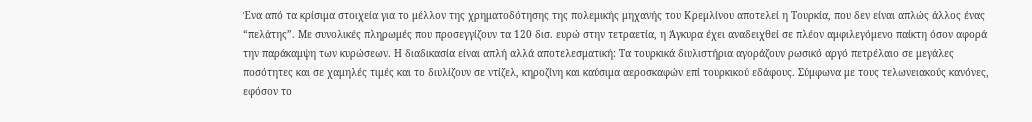Ένα από τα κρίσιμα στοιχεία για το μέλλον της χρηματοδότησης της πολεμικής μηχανής του Κρεμλίνου αποτελεί η Τουρκία, που δεν είναι απλώς άλλος ένας “πελάτης”. Με συνολικές πληρωμές που προσεγγίζουν τα 120 δισ. ευρώ στην τετραετία, η Άγκυρα έχει αναδειχθεί σε πλέον αμφιλεγόμενο παίκτη όσον αφορά την παράκαμψη των κυρώσεων. Η διαδικασία είναι απλή αλλά αποτελεσματική: Τα τουρκικά διυλιστήρια αγοράζουν ρωσικό αργό πετρέλαιο σε μεγάλες ποσότητες και σε χαμηλές τιμές και το διυλίζουν σε ντίζελ, κηροζίνη και καύσιμα αεροσκαφών επί τουρκικού εδάφους. Σύμφωνα με τους τελωνειακούς κανόνες, εφόσον το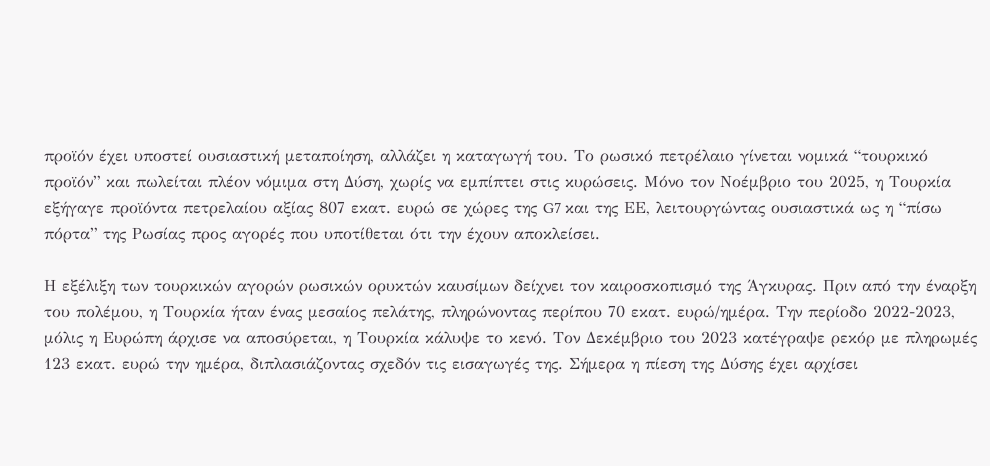προϊόν έχει υποστεί ουσιαστική μεταποίηση, αλλάζει η καταγωγή του. Το ρωσικό πετρέλαιο γίνεται νομικά “τουρκικό προϊόν” και πωλείται πλέον νόμιμα στη Δύση, χωρίς να εμπίπτει στις κυρώσεις. Μόνο τον Νοέμβριο του 2025, η Τουρκία εξήγαγε προϊόντα πετρελαίου αξίας 807 εκατ. ευρώ σε χώρες της G7 και της ΕΕ, λειτουργώντας ουσιαστικά ως η “πίσω πόρτα” της Ρωσίας προς αγορές που υποτίθεται ότι την έχουν αποκλείσει.

Η εξέλιξη των τουρκικών αγορών ρωσικών ορυκτών καυσίμων δείχνει τον καιροσκοπισμό της Άγκυρας. Πριν από την έναρξη του πολέμου, η Τουρκία ήταν ένας μεσαίος πελάτης, πληρώνοντας περίπου 70 εκατ. ευρώ/ημέρα. Την περίοδο 2022-2023, μόλις η Ευρώπη άρχισε να αποσύρεται, η Τουρκία κάλυψε το κενό. Τον Δεκέμβριο του 2023 κατέγραψε ρεκόρ με πληρωμές 123 εκατ. ευρώ την ημέρα, διπλασιάζοντας σχεδόν τις εισαγωγές της. Σήμερα η πίεση της Δύσης έχει αρχίσει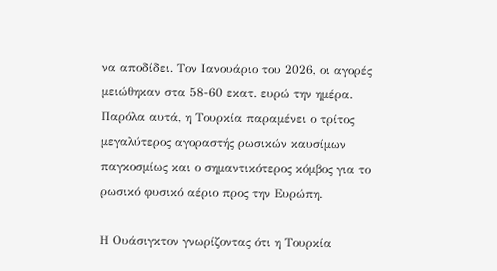να αποδίδει. Τον Ιανουάριο του 2026, οι αγορές μειώθηκαν στα 58-60 εκατ. ευρώ την ημέρα. Παρόλα αυτά, η Τουρκία παραμένει ο τρίτος μεγαλύτερος αγοραστής ρωσικών καυσίμων παγκοσμίως και ο σημαντικότερος κόμβος για το ρωσικό φυσικό αέριο προς την Ευρώπη.

Η Ουάσιγκτον γνωρίζοντας ότι η Τουρκία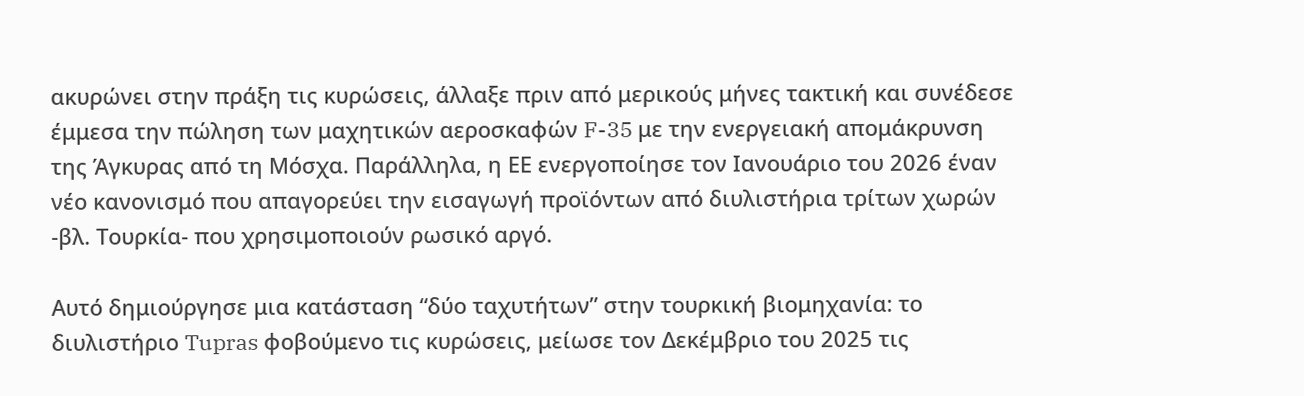ακυρώνει στην πράξη τις κυρώσεις, άλλαξε πριν από μερικούς μήνες τακτική και συνέδεσε έμμεσα την πώληση των μαχητικών αεροσκαφών F-35 με την ενεργειακή απομάκρυνση της Άγκυρας από τη Μόσχα. Παράλληλα, η ΕΕ ενεργοποίησε τον Ιανουάριο του 2026 έναν νέο κανονισμό που απαγορεύει την εισαγωγή προϊόντων από διυλιστήρια τρίτων χωρών -βλ. Τουρκία- που χρησιμοποιούν ρωσικό αργό.

Αυτό δημιούργησε μια κατάσταση “δύο ταχυτήτων” στην τουρκική βιομηχανία: το διυλιστήριο Tupras φοβούμενο τις κυρώσεις, μείωσε τον Δεκέμβριο του 2025 τις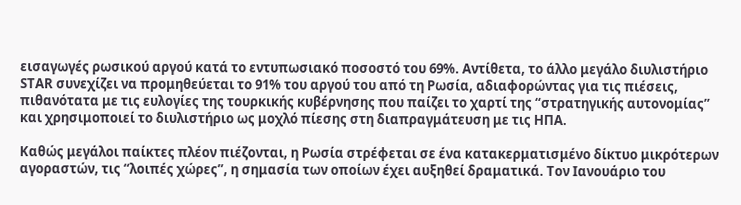εισαγωγές ρωσικού αργού κατά το εντυπωσιακό ποσοστό του 69%. Αντίθετα, το άλλο μεγάλο διυλιστήριο STAR συνεχίζει να προμηθεύεται το 91% του αργού του από τη Ρωσία, αδιαφορώντας για τις πιέσεις, πιθανότατα με τις ευλογίες της τουρκικής κυβέρνησης που παίζει το χαρτί της “στρατηγικής αυτονομίας” και χρησιμοποιεί το διυλιστήριο ως μοχλό πίεσης στη διαπραγμάτευση με τις ΗΠΑ.

Καθώς μεγάλοι παίκτες πλέον πιέζονται, η Ρωσία στρέφεται σε ένα κατακερματισμένο δίκτυο μικρότερων αγοραστών, τις “λοιπές χώρες”, η σημασία των οποίων έχει αυξηθεί δραματικά. Τον Ιανουάριο του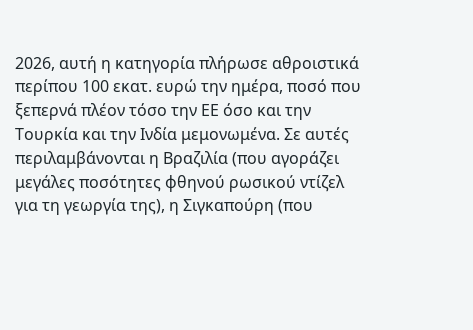2026, αυτή η κατηγορία πλήρωσε αθροιστικά περίπου 100 εκατ. ευρώ την ημέρα, ποσό που ξεπερνά πλέον τόσο την ΕΕ όσο και την Τουρκία και την Ινδία μεμονωμένα. Σε αυτές περιλαμβάνονται η Βραζιλία (που αγοράζει μεγάλες ποσότητες φθηνού ρωσικού ντίζελ για τη γεωργία της), η Σιγκαπούρη (που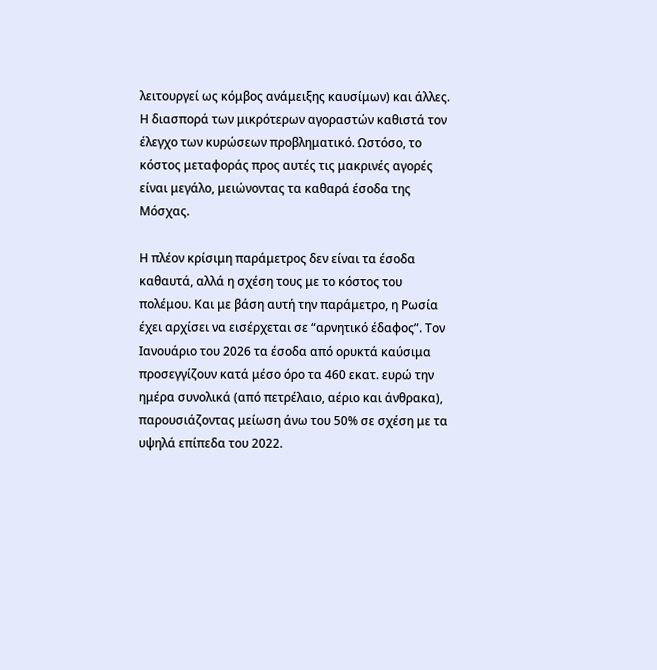λειτουργεί ως κόμβος ανάμειξης καυσίμων) και άλλες. Η διασπορά των μικρότερων αγοραστών καθιστά τον έλεγχο των κυρώσεων προβληματικό. Ωστόσο, το κόστος μεταφοράς προς αυτές τις μακρινές αγορές είναι μεγάλο, μειώνοντας τα καθαρά έσοδα της Μόσχας.

Η πλέον κρίσιμη παράμετρος δεν είναι τα έσοδα καθαυτά, αλλά η σχέση τους με το κόστος του πολέμου. Και με βάση αυτή την παράμετρο, η Ρωσία έχει αρχίσει να εισέρχεται σε “αρνητικό έδαφος”. Τον Ιανουάριο του 2026 τα έσοδα από ορυκτά καύσιμα προσεγγίζουν κατά μέσο όρο τα 460 εκατ. ευρώ την ημέρα συνολικά (από πετρέλαιο, αέριο και άνθρακα), παρουσιάζοντας μείωση άνω του 50% σε σχέση με τα υψηλά επίπεδα του 2022.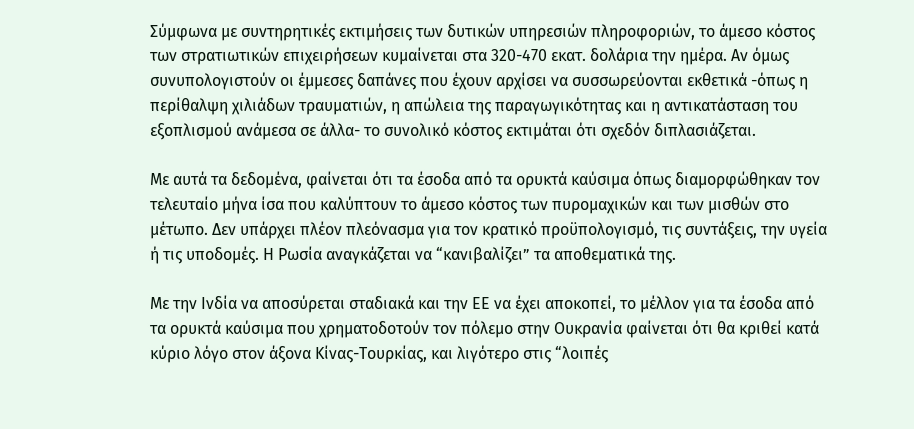Σύμφωνα με συντηρητικές εκτιμήσεις των δυτικών υπηρεσιών πληροφοριών, το άμεσο κόστος των στρατιωτικών επιχειρήσεων κυμαίνεται στα 320-470 εκατ. δολάρια την ημέρα. Αν όμως συνυπολογιστούν οι έμμεσες δαπάνες που έχουν αρχίσει να συσσωρεύονται εκθετικά -όπως η περίθαλψη χιλιάδων τραυματιών, η απώλεια της παραγωγικότητας και η αντικατάσταση του εξοπλισμού ανάμεσα σε άλλα- το συνολικό κόστος εκτιμάται ότι σχεδόν διπλασιάζεται.

Με αυτά τα δεδομένα, φαίνεται ότι τα έσοδα από τα ορυκτά καύσιμα όπως διαμορφώθηκαν τον τελευταίο μήνα ίσα που καλύπτουν το άμεσο κόστος των πυρομαχικών και των μισθών στο μέτωπο. Δεν υπάρχει πλέον πλεόνασμα για τον κρατικό προϋπολογισμό, τις συντάξεις, την υγεία ή τις υποδομές. Η Ρωσία αναγκάζεται να “κανιβαλίζει” τα αποθεματικά της.

Με την Ινδία να αποσύρεται σταδιακά και την ΕΕ να έχει αποκοπεί, το μέλλον για τα έσοδα από τα ορυκτά καύσιμα που χρηματοδοτούν τον πόλεμο στην Ουκρανία φαίνεται ότι θα κριθεί κατά κύριο λόγο στον άξονα Κίνας-Τουρκίας, και λιγότερο στις “λοιπές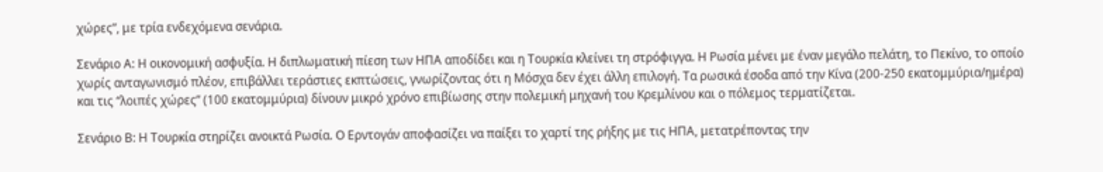χώρες”, με τρία ενδεχόμενα σενάρια.

Σενάριο Α: Η οικονομική ασφυξία. Η διπλωματική πίεση των ΗΠΑ αποδίδει και η Τουρκία κλείνει τη στρόφιγγα. Η Ρωσία μένει με έναν μεγάλο πελάτη, το Πεκίνο, το οποίο χωρίς ανταγωνισμό πλέον, επιβάλλει τεράστιες εκπτώσεις, γνωρίζοντας ότι η Μόσχα δεν έχει άλλη επιλογή. Τα ρωσικά έσοδα από την Κίνα (200-250 εκατομμύρια/ημέρα) και τις “λοιπές χώρες” (100 εκατομμύρια) δίνουν μικρό χρόνο επιβίωσης στην πολεμική μηχανή του Κρεμλίνου και ο πόλεμος τερματίζεται.

Σενάριο Β: Η Τουρκία στηρίζει ανοικτά Ρωσία. Ο Ερντογάν αποφασίζει να παίξει το χαρτί της ρήξης με τις ΗΠΑ, μετατρέποντας την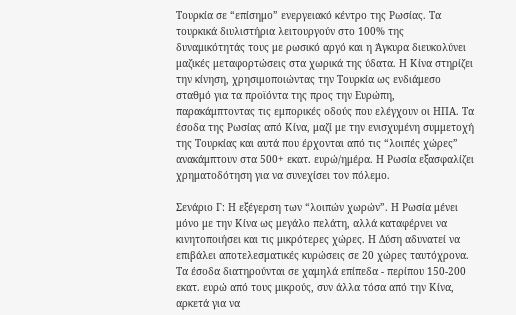Τουρκία σε “επίσημο” ενεργειακό κέντρο της Ρωσίας. Τα τουρκικά διυλιστήρια λειτουργούν στο 100% της δυναμικότητάς τους με ρωσικό αργό και η Άγκυρα διευκολύνει μαζικές μεταφορτώσεις στα χωρικά της ύδατα. Η Κίνα στηρίζει την κίνηση, χρησιμοποιώντας την Τουρκία ως ενδιάμεσο σταθμό για τα προϊόντα της προς την Ευρώπη, παρακάμπτοντας τις εμπορικές οδούς που ελέγχουν οι ΗΠΑ. Τα έσοδα της Ρωσίας από Κίνα, μαζί με την ενισχυμένη συμμετοχή της Τουρκίας και αυτά που έρχονται από τις “λοιπές χώρες” ανακάμπτουν στα 500+ εκατ. ευρώ/ημέρα. Η Ρωσία εξασφαλίζει χρηματοδότηση για να συνεχίσει τον πόλεμο.

Σενάριο Γ: Η εξέγερση των “λοιπών χωρών”. Η Ρωσία μένει μόνο με την Κίνα ως μεγάλο πελάτη, αλλά καταφέρνει να κινητοποιήσει και τις μικρότερες χώρες. Η Δύση αδυνατεί να επιβάλει αποτελεσματικές κυρώσεις σε 20 χώρες ταυτόχρονα. Τα έσοδα διατηρούνται σε χαμηλά επίπεδα - περίπου 150-200 εκατ. ευρώ από τους μικρούς, συν άλλα τόσα από την Κίνα, αρκετά για να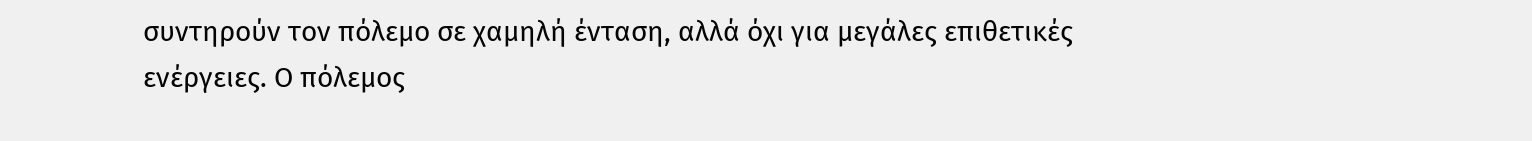συντηρούν τον πόλεμο σε χαμηλή ένταση, αλλά όχι για μεγάλες επιθετικές ενέργειες. Ο πόλεμος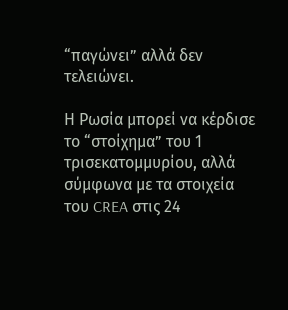“παγώνει” αλλά δεν τελειώνει.

Η Ρωσία μπορεί να κέρδισε το “στοίχημα” του 1 τρισεκατομμυρίου, αλλά σύμφωνα με τα στοιχεία του CREA στις 24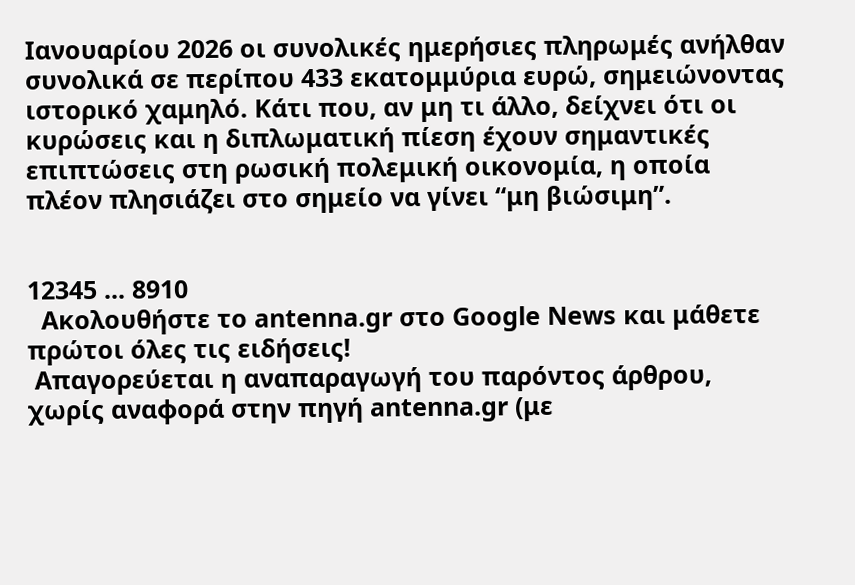Ιανουαρίου 2026 οι συνολικές ημερήσιες πληρωμές ανήλθαν συνολικά σε περίπου 433 εκατομμύρια ευρώ, σημειώνοντας ιστορικό χαμηλό. Κάτι που, αν μη τι άλλο, δείχνει ότι οι κυρώσεις και η διπλωματική πίεση έχουν σημαντικές επιπτώσεις στη ρωσική πολεμική οικονομία, η οποία πλέον πλησιάζει στο σημείο να γίνει “μη βιώσιμη”.


12345 ... 8910
  Ακολουθήστε το antenna.gr στο Google News και μάθετε πρώτοι όλες τις ειδήσεις!
 Απαγορεύεται η αναπαραγωγή του παρόντος άρθρου, χωρίς αναφορά στην πηγή antenna.gr (με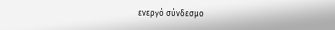ενεργό σύνδεσμο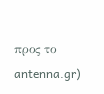προς το antenna.gr)